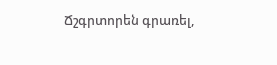Ճշգրտորեն գրառել,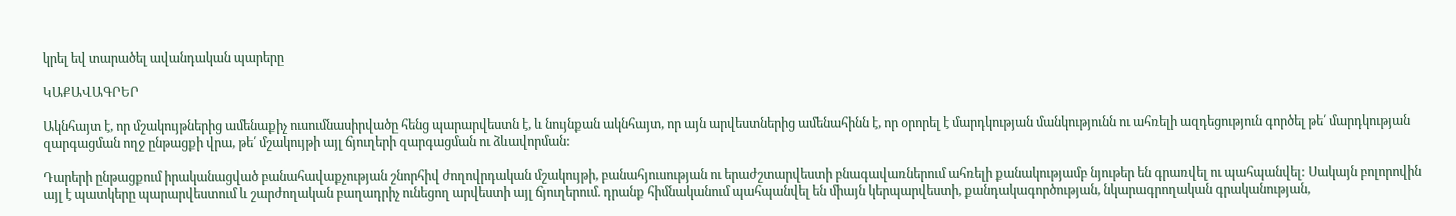կրել եվ տարածել ավանդական պարերը

ԿԱՔԱՎԱԳՐԵՐ

Ակնհայտ է, որ մշակույթներից ամենաքիչ ուսումնասիրվածը հենց պարարվեստն է, և նույնքան ակնհայտ, որ այն արվեստներից ամենահինն է, որ օրորել է մարդկության մանկությունն ու ահռելի ազդեցություն գործել թե՛ մարդկության զարգացման ողջ ընթացքի վրա, թե՛ մշակույթի այլ ճյուղերի զարգացման ու ձևավորման:

Դարերի ընթացքում իրականացված բանահավաքչության շնորհիվ ժողովրդական մշակույթի, բանահյուսության ու երաժշտարվեստի բնագավառներում ահռելի քանակությամբ նյութեր են գրառվել ու պահպանվել: Սակայն բոլորովին այլ է պատկերը պարարվեստում և շարժողական բաղադրիչ ունեցող արվեստի այլ ճյուղերում. դրանք հիմնականում պահպանվել են միայն կերպարվեստի, քանդակագործության, նկարագրողական գրականության,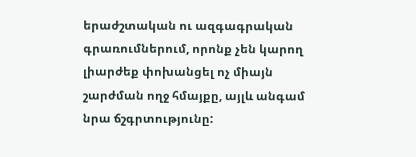երաժշտական ու ազգագրական գրառումներում, որոնք չեն կարող լիարժեք փոխանցել ոչ միայն շարժման ողջ հմայքը, այլև անգամ նրա ճշգրտությունը: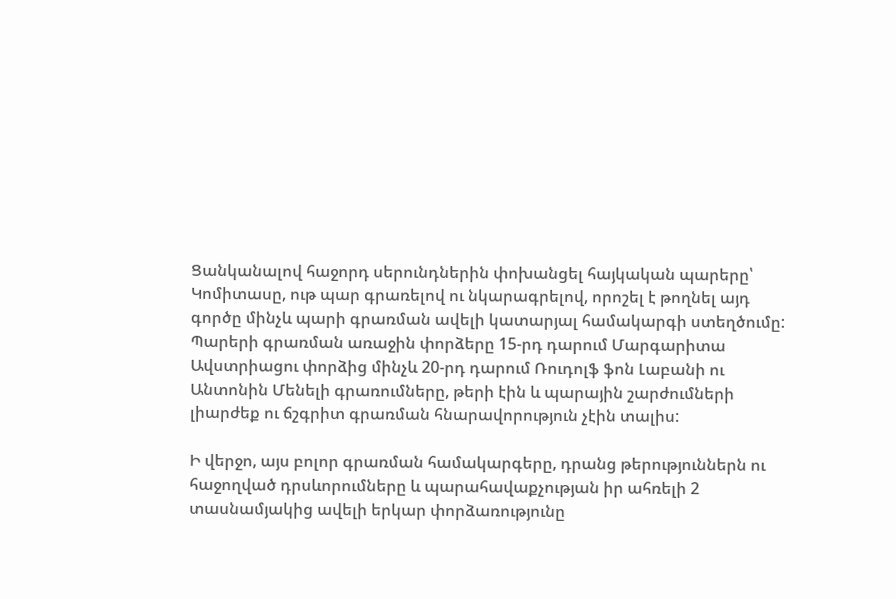Ցանկանալով հաջորդ սերունդներին փոխանցել հայկական պարերը՝ Կոմիտասը, ութ պար գրառելով ու նկարագրելով, որոշել է թողնել այդ գործը մինչև պարի գրառման ավելի կատարյալ համակարգի ստեղծումը: Պարերի գրառման առաջին փորձերը 15-րդ դարում Մարգարիտա Ավստրիացու փորձից մինչև 20-րդ դարում Ռուդոլֆ ֆոն Լաբանի ու Անտոնին Մենելի գրառումները, թերի էին և պարային շարժումների լիարժեք ու ճշգրիտ գրառման հնարավորություն չէին տալիս:

Ի վերջո, այս բոլոր գրառման համակարգերը, դրանց թերություններն ու հաջողված դրսևորումները և պարահավաքչության իր ահռելի 2 տասնամյակից ավելի երկար փորձառությունը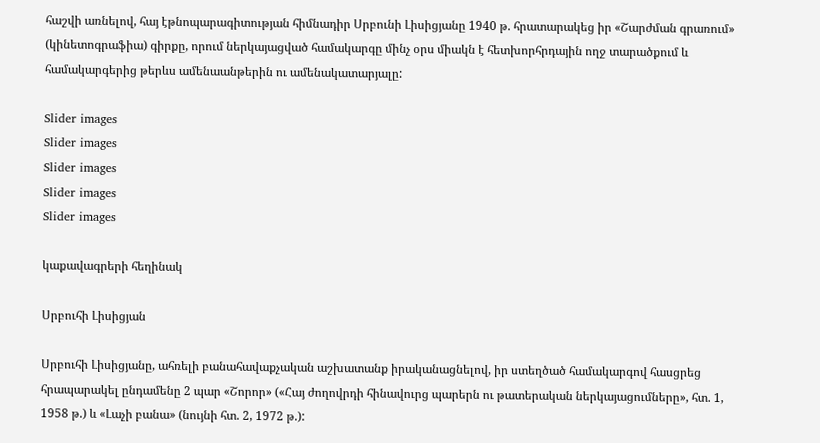հաշվի առնելով, հայ էթնոպարագիտության հիմնադիր Սրբունի Լիսիցյանը 1940 թ. հրատարակեց իր «Շարժման գրառում» (կինետոգրաֆիա) գիրքը, որում ներկայացված համակարգը մինչ օրս միակն է հետխորհրդային ողջ տարածքում և համակարգերից թերևս ամենաանթերին ու ամենակատարյալը:

Slider images
Slider images
Slider images
Slider images
Slider images

կաքավագրերի հեղինակ

Սրբուհի Լիսիցյան

Սրբուհի Լիսիցյանը, ահռելի բանահավաքչական աշխատանք իրականացնելով, իր ստեղծած համակարգով հասցրեց հրապարակել ընդամենը 2 պար «Շորոր» («Հայ ժողովրդի հինավուրց պարերն ու թատերական ներկայացումները», հտ. 1, 1958 թ.) և «Լաչի բանա» (նույնի հտ. 2, 1972 թ.):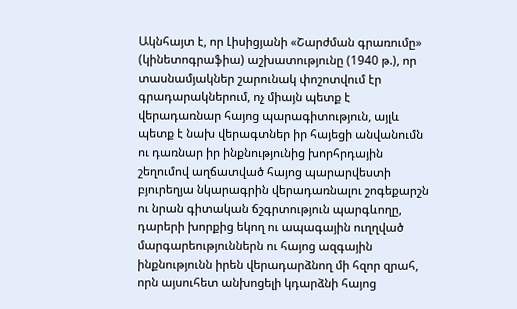Ակնհայտ է, որ Լիսիցյանի «Շարժման գրառումը» (կինետոգրաֆիա) աշխատությունը (1940 թ.), որ տասնամյակներ շարունակ փոշոտվում էր գրադարակներում, ոչ միայն պետք է վերադառնար հայոց պարագիտություն, այլև պետք է նախ վերագտներ իր հայեցի անվանումն ու դառնար իր ինքնությունից խորհրդային շեղումով աղճատված հայոց պարարվեստի բյուրեղյա նկարագրին վերադառնալու շոգեքարշն ու նրան գիտական ճշգրտություն պարգևողը, դարերի խորքից եկող ու ապագային ուղղված մարգարեություններն ու հայոց ազգային ինքնությունն իրեն վերադարձնող մի հզոր զրահ, որն այսուհետ անխոցելի կդարձնի հայոց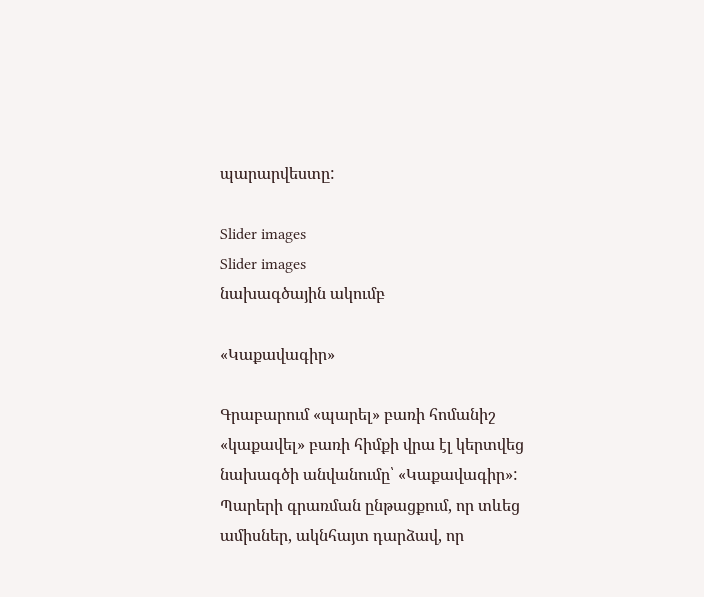պարարվեստը:

Slider images
Slider images
նախագծային ակումբ

«Կաքավագիր»

Գրաբարում «պարել» բառի հոմանիշ «կաքավել» բառի հիմքի վրա էլ կերտվեց նախագծի անվանումը՝ «Կաքավագիր»: Պարերի գրառման ընթացքում, որ տևեց ամիսներ, ակնհայտ դարձավ, որ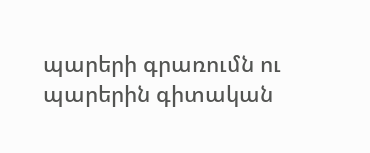պարերի գրառումն ու պարերին գիտական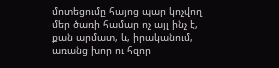մոտեցումը հայոց պար կոչվող մեր ծառի համար ոչ այլ ինչ է, քան արմատ, և, իրականում, առանց խոր ու հզոր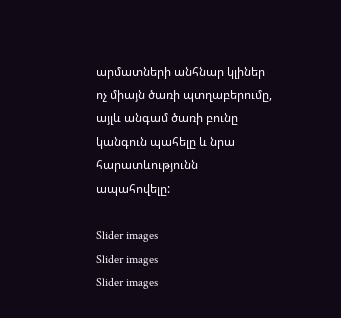արմատների անհնար կլիներ ոչ միայն ծառի պտղաբերումը, այլև անգամ ծառի բունը կանգուն պահելը և նրա հարատևությունն ապահովելը:

Slider images
Slider images
Slider images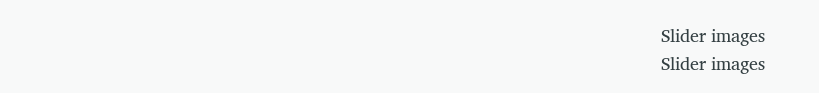Slider images
Slider images